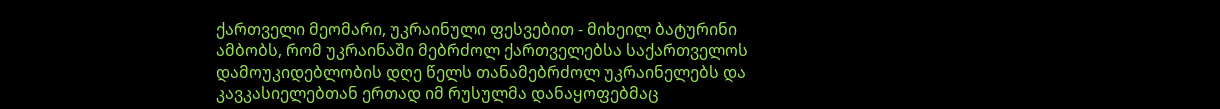ქართველი მეომარი, უკრაინული ფესვებით - მიხეილ ბატურინი ამბობს, რომ უკრაინაში მებრძოლ ქართველებსა საქართველოს დამოუკიდებლობის დღე წელს თანამებრძოლ უკრაინელებს და კავკასიელებთან ერთად იმ რუსულმა დანაყოფებმაც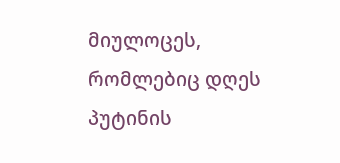მიულოცეს, რომლებიც დღეს პუტინის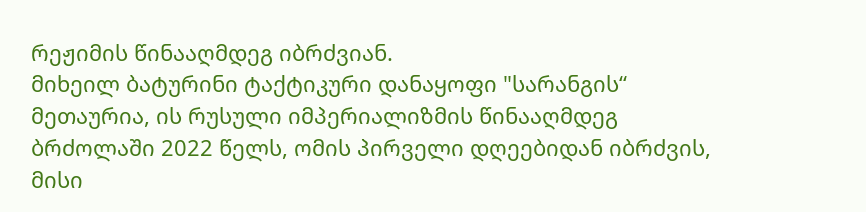რეჟიმის წინააღმდეგ იბრძვიან.
მიხეილ ბატურინი ტაქტიკური დანაყოფი "სარანგის“ მეთაურია, ის რუსული იმპერიალიზმის წინააღმდეგ ბრძოლაში 2022 წელს, ომის პირველი დღეებიდან იბრძვის, მისი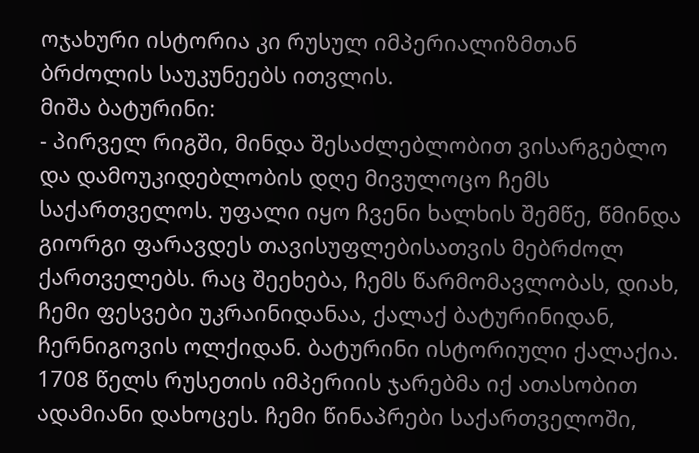ოჯახური ისტორია კი რუსულ იმპერიალიზმთან ბრძოლის საუკუნეებს ითვლის.
მიშა ბატურინი:
- პირველ რიგში, მინდა შესაძლებლობით ვისარგებლო და დამოუკიდებლობის დღე მივულოცო ჩემს საქართველოს. უფალი იყო ჩვენი ხალხის შემწე, წმინდა გიორგი ფარავდეს თავისუფლებისათვის მებრძოლ ქართველებს. რაც შეეხება, ჩემს წარმომავლობას, დიახ, ჩემი ფესვები უკრაინიდანაა, ქალაქ ბატურინიდან, ჩერნიგოვის ოლქიდან. ბატურინი ისტორიული ქალაქია. 1708 წელს რუსეთის იმპერიის ჯარებმა იქ ათასობით ადამიანი დახოცეს. ჩემი წინაპრები საქართველოში,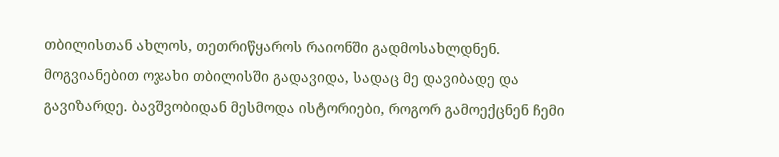თბილისთან ახლოს, თეთრიწყაროს რაიონში გადმოსახლდნენ. მოგვიანებით ოჯახი თბილისში გადავიდა, სადაც მე დავიბადე და გავიზარდე. ბავშვობიდან მესმოდა ისტორიები, როგორ გამოექცნენ ჩემი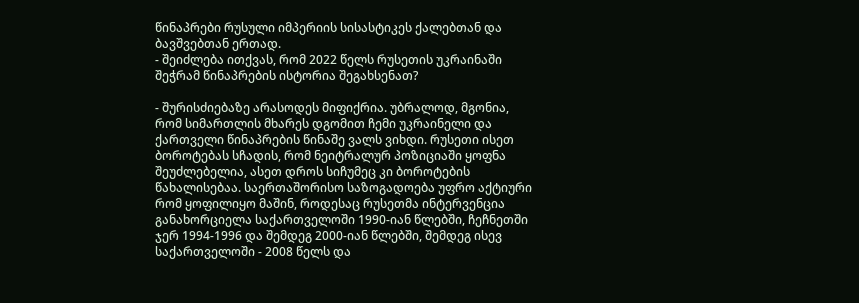წინაპრები რუსული იმპერიის სისასტიკეს ქალებთან და ბავშვებთან ერთად.
- შეიძლება ითქვას, რომ 2022 წელს რუსეთის უკრაინაში შეჭრამ წინაპრების ისტორია შეგახსენათ?

- შურისძიებაზე არასოდეს მიფიქრია. უბრალოდ, მგონია, რომ სიმართლის მხარეს დგომით ჩემი უკრაინელი და ქართველი წინაპრების წინაშე ვალს ვიხდი. რუსეთი ისეთ ბოროტებას სჩადის, რომ ნეიტრალურ პოზიციაში ყოფნა შეუძლებელია, ასეთ დროს სიჩუმეც კი ბოროტების წახალისებაა. საერთაშორისო საზოგადოება უფრო აქტიური რომ ყოფილიყო მაშინ, როდესაც რუსეთმა ინტერვენცია განახორციელა საქართველოში 1990-იან წლებში, ჩეჩნეთში ჯერ 1994-1996 და შემდეგ 2000-იან წლებში, შემდეგ ისევ საქართველოში - 2008 წელს და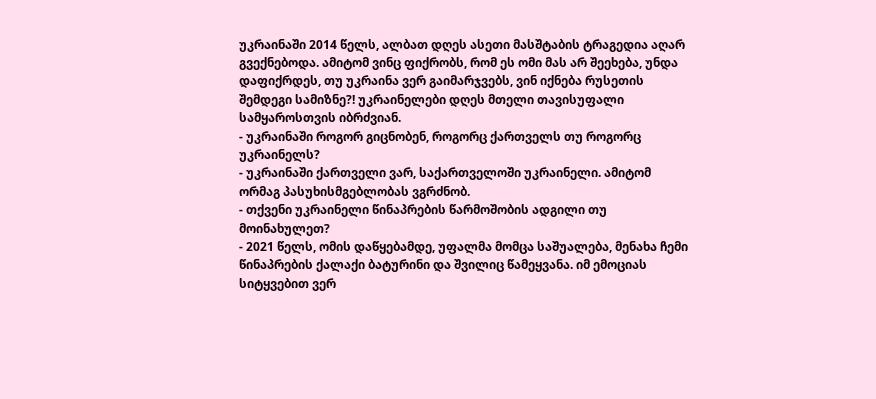უკრაინაში 2014 წელს, ალბათ დღეს ასეთი მასშტაბის ტრაგედია აღარ გვექნებოდა. ამიტომ ვინც ფიქრობს, რომ ეს ომი მას არ შეეხება, უნდა დაფიქრდეს, თუ უკრაინა ვერ გაიმარჯვებს, ვინ იქნება რუსეთის შემდეგი სამიზნე?! უკრაინელები დღეს მთელი თავისუფალი სამყაროსთვის იბრძვიან.
- უკრაინაში როგორ გიცნობენ, როგორც ქართველს თუ როგორც უკრაინელს?
- უკრაინაში ქართველი ვარ, საქართველოში უკრაინელი. ამიტომ ორმაგ პასუხისმგებლობას ვგრძნობ.
- თქვენი უკრაინელი წინაპრების წარმოშობის ადგილი თუ მოინახულეთ?
- 2021 წელს, ომის დაწყებამდე, უფალმა მომცა საშუალება, მენახა ჩემი წინაპრების ქალაქი ბატურინი და შვილიც წამეყვანა. იმ ემოციას სიტყვებით ვერ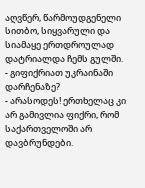აღვწერ, წარმოუდგენელი სითბო, სიყვარული და სიამაყე ერთდროულად დატრიალდა ჩემს გულში.
- გიფიქრიათ უკრაინაში დარჩენაზე?
- არასოდეს! ერთხელაც კი არ გამივლია ფიქრი, რომ საქართველოში არ დავბრუნდები.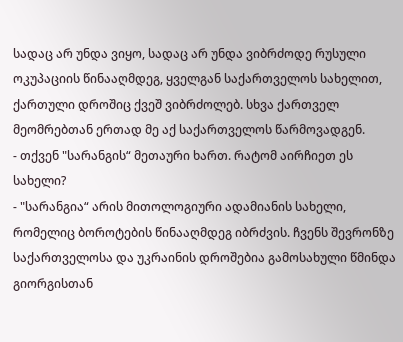სადაც არ უნდა ვიყო, სადაც არ უნდა ვიბრძოდე რუსული ოკუპაციის წინააღმდეგ, ყველგან საქართველოს სახელით, ქართული დროშიც ქვეშ ვიბრძოლებ. სხვა ქართველ მეომრებთან ერთად მე აქ საქართველოს წარმოვადგენ.
- თქვენ "სარანგის“ მეთაური ხართ. რატომ აირჩიეთ ეს სახელი?
- "სარანგია“ არის მითოლოგიური ადამიანის სახელი, რომელიც ბოროტების წინააღმდეგ იბრძვის. ჩვენს შევრონზე საქართველოსა და უკრაინის დროშებია გამოსახული წმინდა გიორგისთან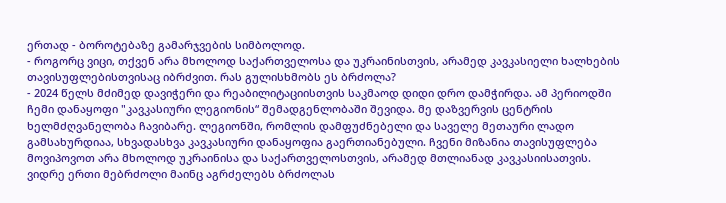ერთად - ბოროტებაზე გამარჯვების სიმბოლოდ.
- როგორც ვიცი, თქვენ არა მხოლოდ საქართველოსა და უკრაინისთვის, არამედ კავკასიელი ხალხების თავისუფლებისთვისაც იბრძვით. რას გულისხმობს ეს ბრძოლა?
- 2024 წელს მძიმედ დავიჭერი და რეაბილიტაციისთვის საკმაოდ დიდი დრო დამჭირდა. ამ პერიოდში ჩემი დანაყოფი "კავკასიური ლეგიონის“ შემადგენლობაში შევიდა. მე დაზვერვის ცენტრის ხელმძღვანელობა ჩავიბარე. ლეგიონში, რომლის დამფუძნებელი და საველე მეთაური ლადო გამსახურდიაა, სხვადასხვა კავკასიური დანაყოფია გაერთიანებული. ჩვენი მიზანია თავისუფლება მოვიპოვოთ არა მხოლოდ უკრაინისა და საქართველოსთვის, არამედ მთლიანად კავკასიისათვის. ვიდრე ერთი მებრძოლი მაინც აგრძელებს ბრძოლას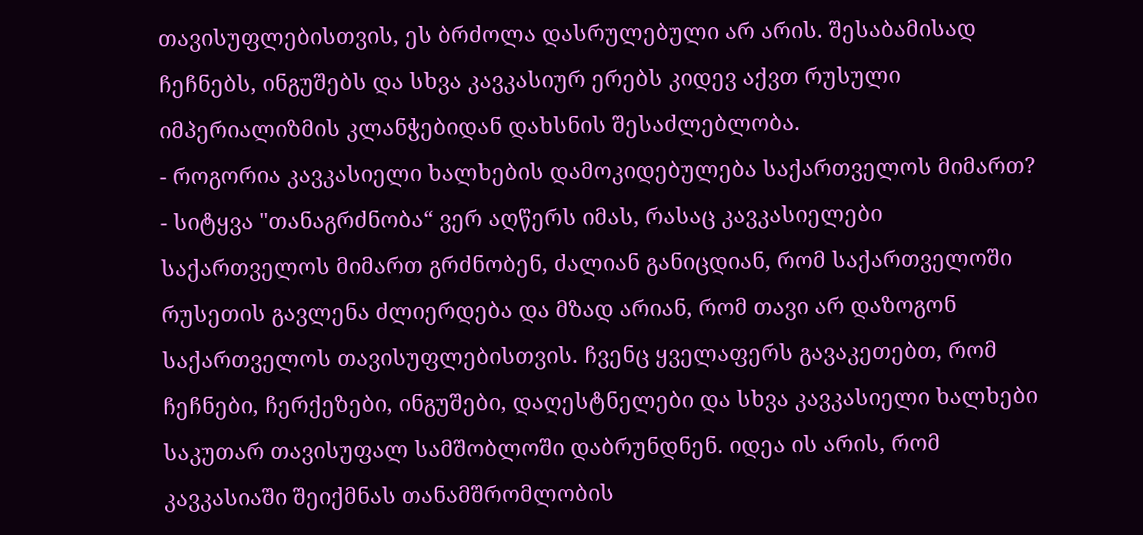თავისუფლებისთვის, ეს ბრძოლა დასრულებული არ არის. შესაბამისად ჩეჩნებს, ინგუშებს და სხვა კავკასიურ ერებს კიდევ აქვთ რუსული იმპერიალიზმის კლანჭებიდან დახსნის შესაძლებლობა.
- როგორია კავკასიელი ხალხების დამოკიდებულება საქართველოს მიმართ?
- სიტყვა "თანაგრძნობა“ ვერ აღწერს იმას, რასაც კავკასიელები საქართველოს მიმართ გრძნობენ, ძალიან განიცდიან, რომ საქართველოში რუსეთის გავლენა ძლიერდება და მზად არიან, რომ თავი არ დაზოგონ საქართველოს თავისუფლებისთვის. ჩვენც ყველაფერს გავაკეთებთ, რომ ჩეჩნები, ჩერქეზები, ინგუშები, დაღესტნელები და სხვა კავკასიელი ხალხები საკუთარ თავისუფალ სამშობლოში დაბრუნდნენ. იდეა ის არის, რომ კავკასიაში შეიქმნას თანამშრომლობის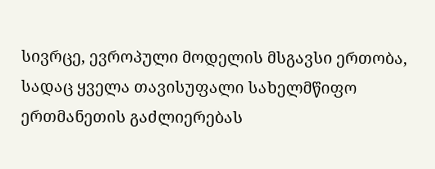სივრცე, ევროპული მოდელის მსგავსი ერთობა, სადაც ყველა თავისუფალი სახელმწიფო ერთმანეთის გაძლიერებას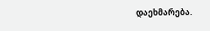დაეხმარება.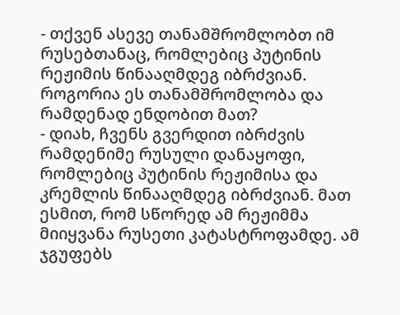- თქვენ ასევე თანამშრომლობთ იმ რუსებთანაც, რომლებიც პუტინის რეჟიმის წინააღმდეგ იბრძვიან. როგორია ეს თანამშრომლობა და რამდენად ენდობით მათ?
- დიახ, ჩვენს გვერდით იბრძვის რამდენიმე რუსული დანაყოფი, რომლებიც პუტინის რეჟიმისა და კრემლის წინააღმდეგ იბრძვიან. მათ ესმით, რომ სწორედ ამ რეჟიმმა მიიყვანა რუსეთი კატასტროფამდე. ამ ჯგუფებს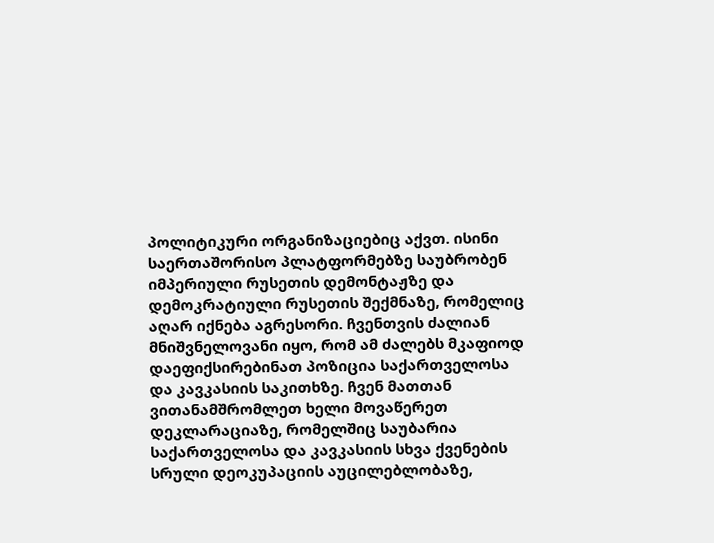პოლიტიკური ორგანიზაციებიც აქვთ. ისინი საერთაშორისო პლატფორმებზე საუბრობენ იმპერიული რუსეთის დემონტაჟზე და დემოკრატიული რუსეთის შექმნაზე, რომელიც აღარ იქნება აგრესორი. ჩვენთვის ძალიან მნიშვნელოვანი იყო, რომ ამ ძალებს მკაფიოდ დაეფიქსირებინათ პოზიცია საქართველოსა და კავკასიის საკითხზე. ჩვენ მათთან ვითანამშრომლეთ ხელი მოვაწერეთ დეკლარაციაზე, რომელშიც საუბარია საქართველოსა და კავკასიის სხვა ქვენების სრული დეოკუპაციის აუცილებლობაზე,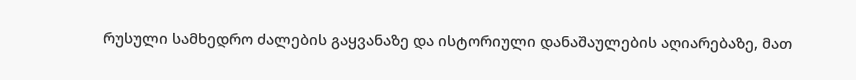რუსული სამხედრო ძალების გაყვანაზე და ისტორიული დანაშაულების აღიარებაზე, მათ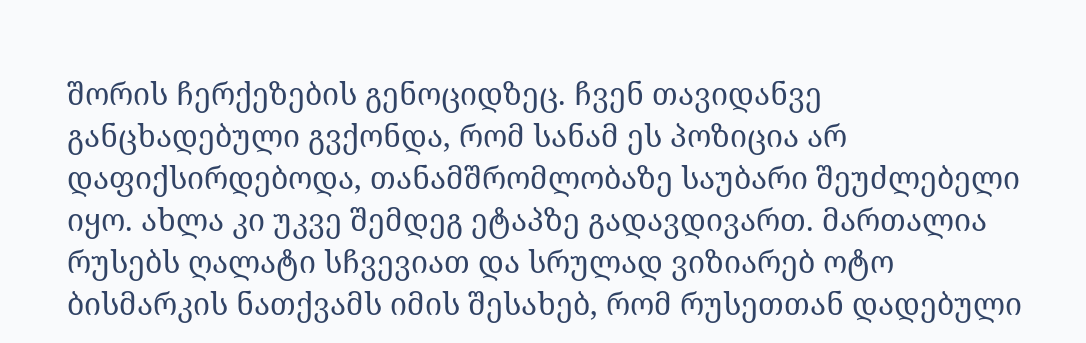შორის ჩერქეზების გენოციდზეც. ჩვენ თავიდანვე განცხადებული გვქონდა, რომ სანამ ეს პოზიცია არ დაფიქსირდებოდა, თანამშრომლობაზე საუბარი შეუძლებელი იყო. ახლა კი უკვე შემდეგ ეტაპზე გადავდივართ. მართალია რუსებს ღალატი სჩვევიათ და სრულად ვიზიარებ ოტო ბისმარკის ნათქვამს იმის შესახებ, რომ რუსეთთან დადებული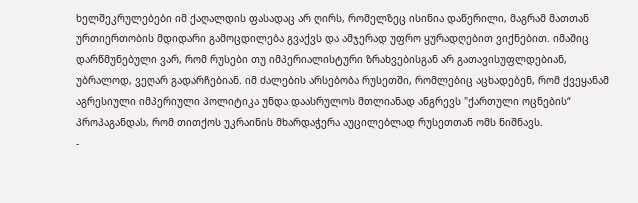ხელშეკრულებები იმ ქაღალდის ფასადაც არ ღირს, რომელზეც ისინია დაწერილი, მაგრამ მათთან ურთიერთობის მდიდარი გამოცდილება გვაქვს და ამჯერად უფრო ყურადღებით ვიქნებით. იმაშიც დარწმუნებული ვარ, რომ რუსები თუ იმპერიალისტური ზრახვებისგან არ გათავისუფლდებიან, უბრალოდ, ვეღარ გადარჩებიან. იმ ძალების არსებობა რუსეთში, რომლებიც აცხადებენ, რომ ქვეყანამ აგრესიული იმპერიული პოლიტიკა უნდა დაასრულოს მთლიანად ანგრევს "ქართული ოცნების“ პროპაგანდას, რომ თითქოს უკრაინის მხარდაჭერა აუცილებლად რუსეთთან ომს ნიშნავს.
-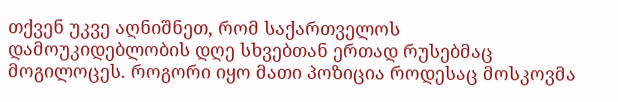თქვენ უკვე აღნიშნეთ, რომ საქართველოს დამოუკიდებლობის დღე სხვებთან ერთად რუსებმაც მოგილოცეს. როგორი იყო მათი პოზიცია როდესაც მოსკოვმა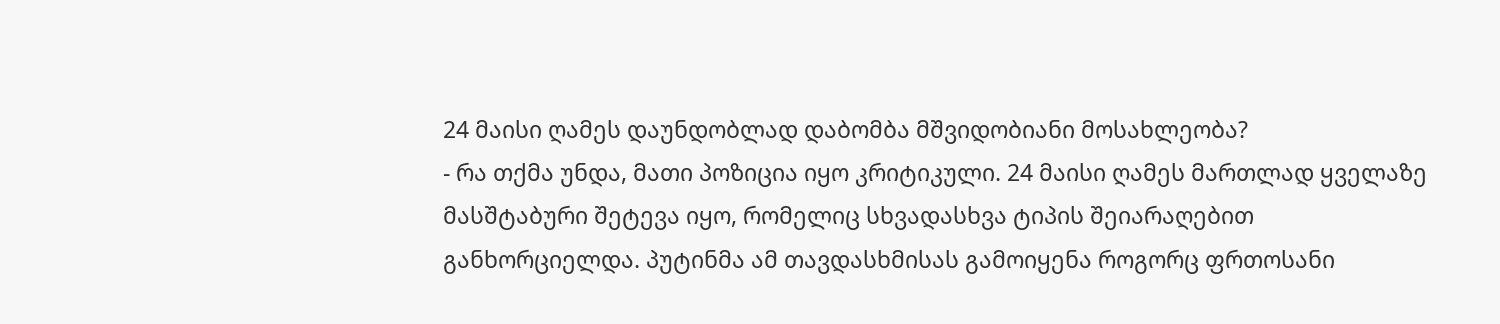24 მაისი ღამეს დაუნდობლად დაბომბა მშვიდობიანი მოსახლეობა?
- რა თქმა უნდა, მათი პოზიცია იყო კრიტიკული. 24 მაისი ღამეს მართლად ყველაზე მასშტაბური შეტევა იყო, რომელიც სხვადასხვა ტიპის შეიარაღებით განხორციელდა. პუტინმა ამ თავდასხმისას გამოიყენა როგორც ფრთოსანი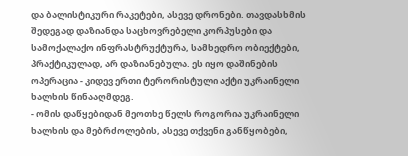და ბალისტიკური რაკეტები, ასევე დრონები. თავდასხმის შედეგად დაზიანდა საცხოვრებელი კორპუსები და სამოქალაქო ინფრასტრუქტურა, სამხედრო ობიექტები, პრაქტიკულად, არ დაზიანებულა. ეს იყო დაშინების ოპერაცია - კიდევ ერთი ტერორისტული აქტი უკრაინელი ხალხის წინააღმდეგ.
- ომის დაწყებიდან მეოთხე წელს როგორია უკრაინელი ხალხის და მებრძოლების, ასევე თქვენი განწყობები,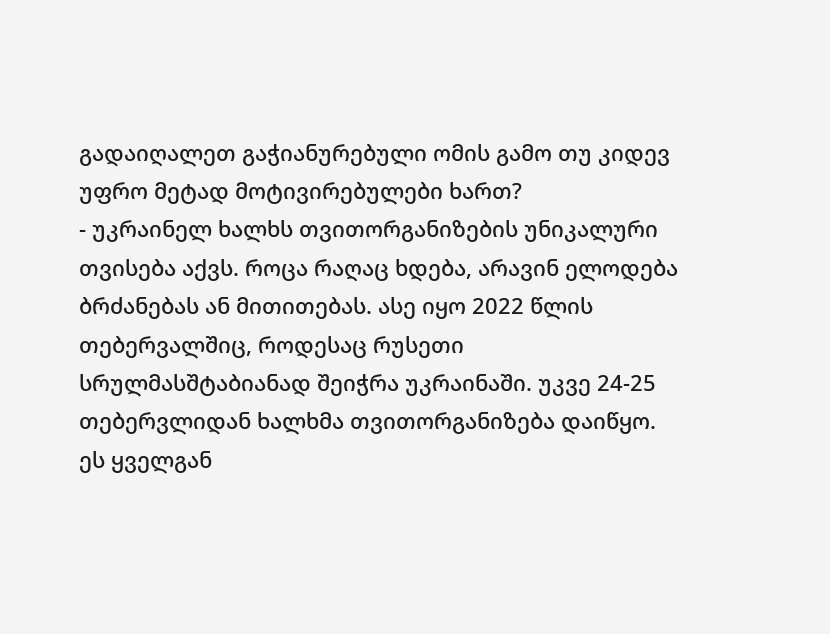გადაიღალეთ გაჭიანურებული ომის გამო თუ კიდევ უფრო მეტად მოტივირებულები ხართ?
- უკრაინელ ხალხს თვითორგანიზების უნიკალური თვისება აქვს. როცა რაღაც ხდება, არავინ ელოდება ბრძანებას ან მითითებას. ასე იყო 2022 წლის თებერვალშიც, როდესაც რუსეთი სრულმასშტაბიანად შეიჭრა უკრაინაში. უკვე 24-25 თებერვლიდან ხალხმა თვითორგანიზება დაიწყო. ეს ყველგან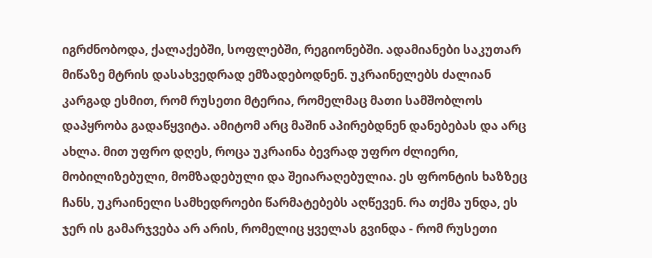იგრძნობოდა, ქალაქებში, სოფლებში, რეგიონებში. ადამიანები საკუთარ მიწაზე მტრის დასახვედრად ემზადებოდნენ. უკრაინელებს ძალიან კარგად ესმით, რომ რუსეთი მტერია, რომელმაც მათი სამშობლოს დაპყრობა გადაწყვიტა. ამიტომ არც მაშინ აპირებდნენ დანებებას და არც ახლა. მით უფრო დღეს, როცა უკრაინა ბევრად უფრო ძლიერი, მობილიზებული, მომზადებული და შეიარაღებულია. ეს ფრონტის ხაზზეც ჩანს, უკრაინელი სამხედროები წარმატებებს აღწევენ. რა თქმა უნდა, ეს ჯერ ის გამარჯვება არ არის, რომელიც ყველას გვინდა - რომ რუსეთი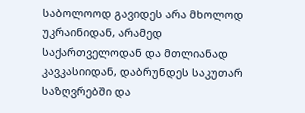საბოლოოდ გავიდეს არა მხოლოდ უკრაინიდან, არამედ საქართველოდან და მთლიანად კავკასიიდან, დაბრუნდეს საკუთარ საზღვრებში და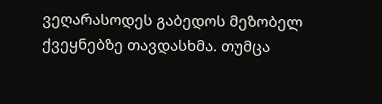ვეღარასოდეს გაბედოს მეზობელ ქვეყნებზე თავდასხმა. თუმცა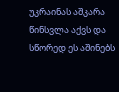უკრაინას აშკარა წინსვლა აქვს და სწორედ ეს აშინებს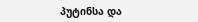პუტინსა და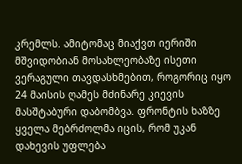კრემლს. ამიტომაც მიაქვთ იერიში მშვიდობიან მოსახლეობაზე ისეთი ვერაგული თავდასხმებით, როგორიც იყო 24 მაისის ღამეს მძინარე კიევის მასშტაბური დაბომბვა. ფრონტის ხაზზე ყველა მებრძოლმა იცის, რომ უკან დახევის უფლება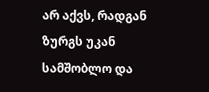არ აქვს, რადგან ზურგს უკან სამშობლო და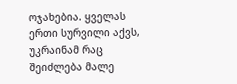ოჯახებია. ყველას ერთი სურვილი აქვს, უკრაინამ რაც შეიძლება მალე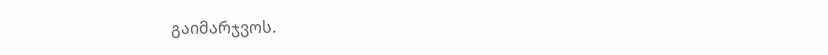გაიმარჯვოს.